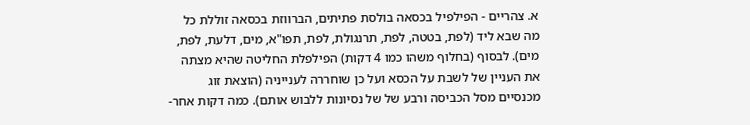א. צהריים - הפילפיל בכסאה בולסת פתיתים, הברווזת בכסאה זוללת כל מה שבא ליד (לפת, בטטה, לפת, תרנגולת, לפת, תפו"א, מים, דלעת, לפת, מים). לבסוף (בחלוף משהו כמו 4 דקות) הפילפלת החליטה שהיא מצתה את העניין של לשבת על הכסא ועל כן שוחררה לענייניה (הוצאת זוג מכנסיים מסל הכביסה ורבע של של נסיונות ללבוש אותם). כמה דקות אחר-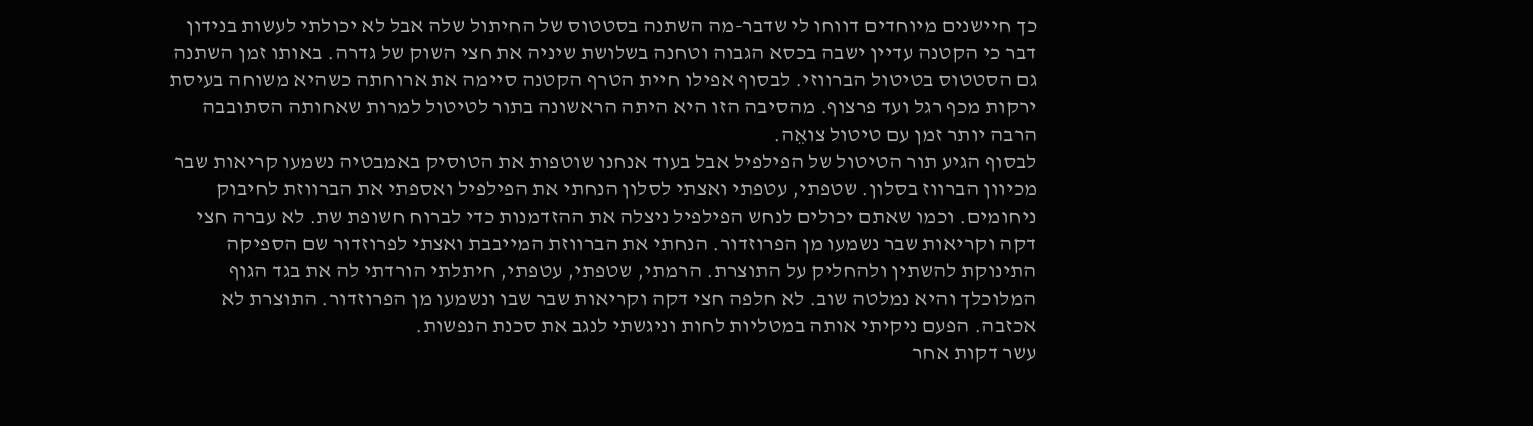כך חיישנים מיוחדים דווחו לי שדבר-מה השתנה בסטטוס של החיתול שלה אבל לא יכולתי לעשות בנידון דבר כי הקטנה עדיין ישבה בכסא הגבוה וטחנה בשלושת שיניה את חצי השוק של גדרה. באותו זמן השתנה גם הסטטוס בטיטול הברווזי. לבסוף אפילו חיית הטרף הקטנה סיימה את ארוחתה כשהיא משוחה בעיסת ירקות מכף רגל ועד פרצוף. מהסיבה הזו היא היתה הראשונה בתור לטיטול למרות שאחותה הסתובבה הרבה יותר זמן עם טיטול צואֵה.
לבסוף הגיע תור הטיטול של הפילפיל אבל בעוד אנחנו שוטפות את הטוסיק באמבטיה נשמעו קריאות שבר מכיוון הברווז בסלון. שטפתי, עטפתי ואצתי לסלון הנחתי את הפילפיל ואספתי את הברווזת לחיבוק ניחומים. וכמו שאתם יכולים לנחש הפילפיל ניצלה את ההזדמנות כדי לברוח חשופת שת. לא עברה חצי דקה וקריאות שבר נשמעו מן הפרוזדור. הנחתי את הברווזת המייבבת ואצתי לפרוזדור שם הספיקה התינוקת להשתין ולהחליק על התוצרת. הרמתי, שטפתי, עטפתי, חיתלתי הורדתי לה את בגד הגוף המלוכלך והיא נמלטה שוב. לא חלפה חצי דקה וקריאות שבר שבו ונשמעו מן הפרוזדור. התוצרת לא אכזבה. הפעם ניקיתי אותה במטליות לחות וניגשתי לנגב את סכנת הנפשות.
עשר דקות אחר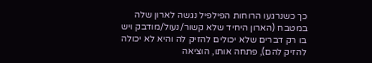כך כשנרגעו הרוחות הפילפיל נגשה לארון שלה במטבח (הארון היחיד שלא קשור/נעול/מודבק ויש בו רק דברים שלא יכולים להזיק לה והיא לא יכולה להזיק להם), פתחה אותו, הוציאה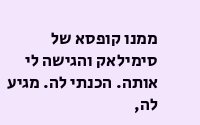ממנו קופסא של סימילאק והגישה לי אותה. הכנתי לה. מגיע לה,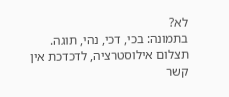לא?
בתמונה: בכי, דכי, נהי, תוגה. תצלום אילוסטרציה, לדכדכת אין קשר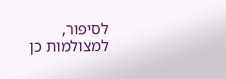לסיפור, למצולמות כן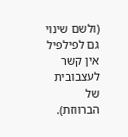(ולשם שינוי גם לפילפיל אין קשר לעצבובית של הברווזת).